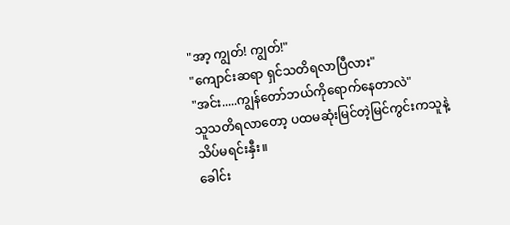"အာ့ ကျွတ်! ကျွတ်!"
"ကျောင်းဆရာ ရှင်သတိရလာပြီလား"
"အင်း.....ကျွန်တော်ဘယ်ကိုရောက်နေတာလဲ"
သူသတိရလာတော့ ပထမဆုံးမြင်တဲ့မြင်ကွင်းကသူနဲ့
သိပ်မရင်းနှီး။
ခေါင်း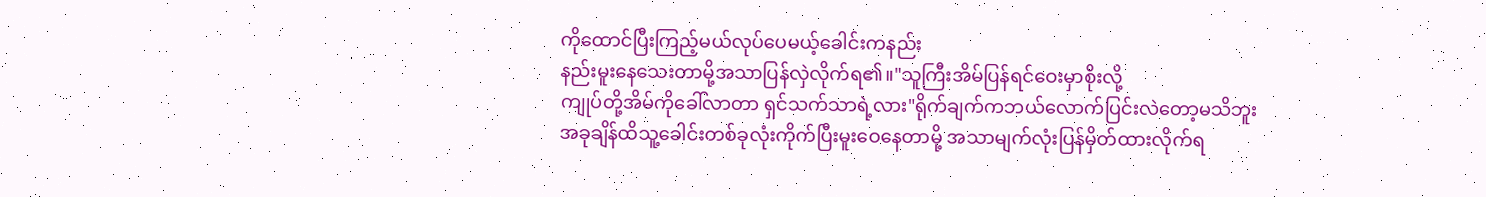ကိုထောင်ပြီးကြည့်မယ်လုပ်ပေမယ့်ခေါင်းကနည်း
နည်းမူးနေသေးတာမို့အသာပြန်လှဲလိုက်ရ၏။"သူကြီးအိမ်ပြန်ရင်ဝေးမှာစိုးလို့
ကျုပ်တို့အိမ်ကိုခေါ်လာတာ ရှင်သက်သာရဲ့လား"ရိုက်ချက်ကဘယ်လောက်ပြင်းလဲတော့မသိဘူး
အခုချိန်ထိသူ့ခေါင်းတစ်ခုလုံးကိုက်ပြီးမူးဝေနေတာမို့ အသာမျက်လုံးပြန်မှိတ်ထားလိုက်ရ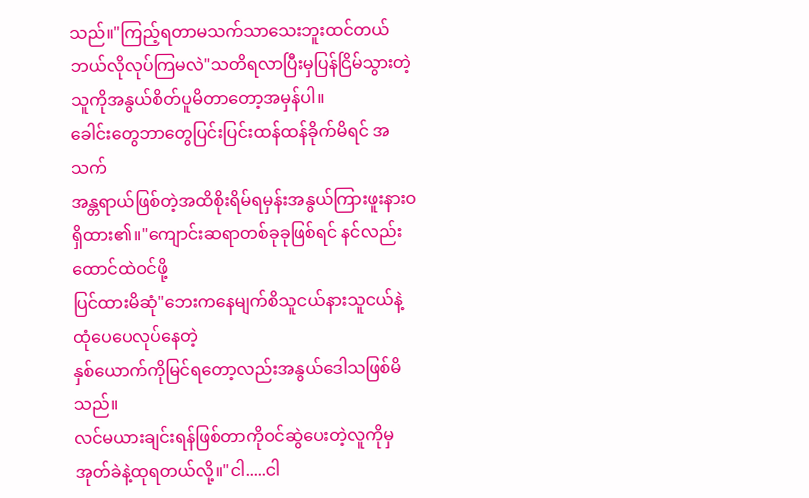သည်။"ကြည့်ရတာမသက်သာသေးဘူးထင်တယ်
ဘယ်လိုလုပ်ကြမလဲ"သတိရလာပြီးမှပြန်ငြိမ်သွားတဲ့သူကိုအနွယ်စိတ်ပူမိတာတော့အမှန်ပါ။
ခေါင်းတွေဘာတွေပြင်းပြင်းထန်ထန်ခိုက်မိရင် အသက်
အန္တရာယ်ဖြစ်တဲ့အထိစိုးရိမ်ရမှန်းအနွယ်ကြားဖူးနားဝရှိထား၏။"ကျောင်းဆရာတစ်ခုခုဖြစ်ရင် နင်လည်းထောင်ထဲဝင်ဖို့
ပြင်ထားမိဆုံ"ဘေးကနေမျက်စိသူငယ်နားသူငယ်နဲ့ထုံပေပေလုပ်နေတဲ့
နှစ်ယောက်ကိုမြင်ရတော့လည်းအနွယ်ဒေါသဖြစ်မိသည်။
လင်မယားချင်းရန်ဖြစ်တာကိုဝင်ဆွဲပေးတဲ့လူကိုမှအုတ်ခဲနဲ့ထုရတယ်လို့။"ငါ.....ငါ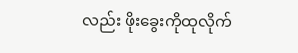လည်း ဖိုးခွေးကိုထုလိုက်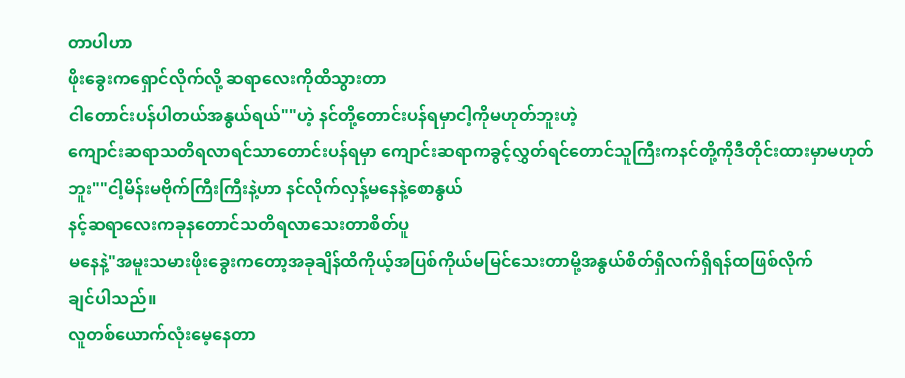တာပါဟာ
ဖိုးခွေးကရှောင်လိုက်လို့ ဆရာလေးကိုထိသွားတာ
ငါတောင်းပန်ပါတယ်အနွယ်ရယ်""ဟဲ့ နင်တို့တောင်းပန်ရမှာငါ့ကိုမဟုတ်ဘူးဟဲ့
ကျောင်းဆရာသတိရလာရင်သာတောင်းပန်ရမှာ ကျောင်းဆရာကခွင့်လွှတ်ရင်တောင်သူကြီးကနင်တို့ကိုဒီတိုင်းထားမှာမဟုတ်ဘူး""ငါ့မိန်းမဗိုက်ကြီးကြီးနဲ့ဟာ နင်လိုက်လှန့်မနေနဲ့စောနွယ်
နင့်ဆရာလေးကခုနတောင်သတိရလာသေးတာစိတ်ပူ
မနေနဲ့"အမူးသမားဖိုးခွေးကတော့အခုချိန်ထိကိုယ့်အပြစ်ကိုယ်မမြင်သေးတာမို့အနွယ်စိတ်ရှိလက်ရှိရန်ထဖြစ်လိုက်
ချင်ပါသည်။
လူတစ်ယောက်လုံးမေ့နေတာ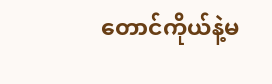တောင်ကိုယ်နဲ့မ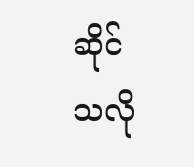ဆိုင်သလို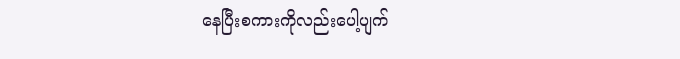နေပြီးစကားကိုလည်းပေါ့ပျက်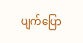ပျက်ပြော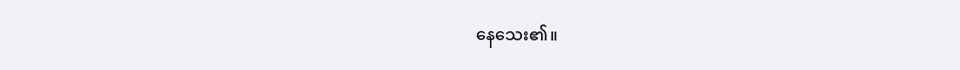နေသေး၏။